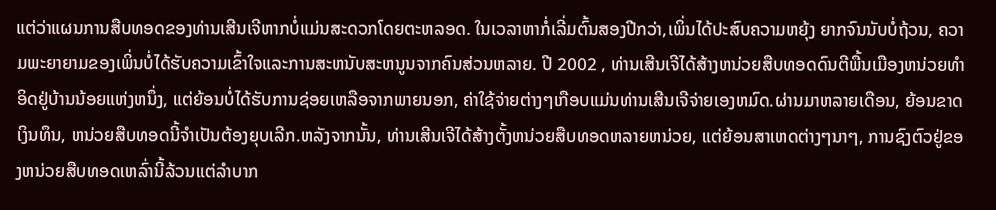ແຕ່ວ່າແຜນການສືບທອດຂອງທ່ານເສີນເຈີຫາກບໍ່ແມ່ນສະດວກໂດຍຕະຫລອດ. ໃນເວລາຫາກໍ່ເລີ່ມຕົ້ນສອງປີກວ່າ,ເພິ່ນໄດ້ປະສົບຄວາມຫຍຸ້ງ ຍາກຈົນນັບບໍ່ຖ້ວນ, ຄວາມພະຍາຍາມຂອງເພິ່ນບໍ່ໄດ້ຮັບຄວາມເຂົ້າໃຈແລະການສະຫນັບສະຫນູນຈາກຄົນສ່ວນຫລາຍ. ປີ 2002 , ທ່ານເສີນເຈີໄດ້ສ້າງຫນ່ວຍສືບທອດດົນຕີພື້ນເມືອງຫນ່ວຍທຳອິດຢູ່ບ້ານນ້ອຍແຫ່ງຫນຶ່ງ, ແຕ່ຍ້ອນບໍ່ໄດ້ຮັບການຊ່ອຍເຫລືອຈາກພາຍນອກ, ຄ່າໃຊ້ຈ່າຍຕ່າງໆເກືອບແມ່ນທ່ານເສີນເຈີຈ່າຍເອງຫມົດ.ຜ່ານມາຫລາຍເດືອນ, ຍ້ອນຂາດເງິນທຶນ, ຫນ່ວຍສືບທອດນີ້ຈຳເປັນຕ້ອງຍຸບເລີກ.ຫລັງຈາກນັ້ນ, ທ່ານເສີນເຈີໄດ້ສ້າງຕັ້ງຫນ່ວຍສືບທອດຫລາຍຫນ່ວຍ, ແຕ່ຍ້ອນສາເຫດຕ່າງໆນາໆ, ການຊົງຕົວຢູ່ຂອງຫນ່ວຍສືບທອດເຫລົ່ານີ້ລ້ວນແຕ່ລຳບາກ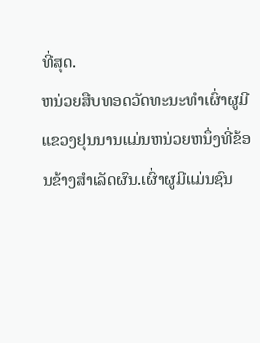ທີ່ສຸດ.
ຫນ່ວຍສືບທອດວັດທະນະທຳເຜົ່າຜູມີແຂວງຢຸນນານແມ່ນຫນ່ວຍຫນຶ່ງທີ່ຂ້ອນຂ້າງສຳເລັດຜົນ.ເຜົ່າຜູມີແມ່ນຊົນ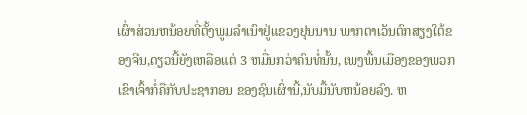ເຜົ່າສ່ວນຫນ້ອຍທີ່ຕັ້ງພູມລຳເນົາຢູ່ແຂວງຢຸນນານ ພາກຕາເວັນຕົກສຽງໃຕ້ຂອງຈີນ,ດຽວນີ້ຍັງເຫລືອແຕ່ 3 ຫມື່ນກວ່າຄົນທໍ່ນັ້ນ, ເພງພື້ນເມືອງຂອງພວກເຂົາເຈົ້າກໍ່ຄືກັບປະຊາກອນ ຂອງຊົນເຜົ່ານີ້,ນັບມື້ນັບຫນ້ອຍລົງ. ຫ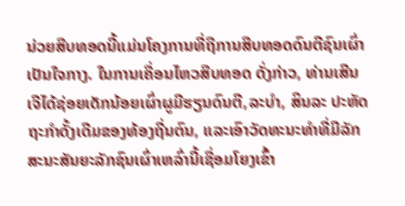ນ່ວຍສືບທອດນີ້ແມ່ນໂຄງການທີ່ຖືການສືບທອດດົນຕີຊົນເຜົ່າເປັນໃຈກາງ. ໃນການເຄື່ອນໄຫວສືບທອດ ດັ່ງກ່າວ, ທ່ານເສີນເຈີໄດ້ຊ່ອຍເດັກນ້ອຍເຜົ່າຜູມີຮຽນດົນຕີ,ລະບຳ, ສິນລະ ປະຫັດຖະກຳດັ້ງເດີມຂອງທ້ອງຖີ່ນຕົນ, ແລະເອົາວັດທະນະທຳທີ່ມີລັກສະນະສັນຍະລັກຊົນເຜົ່າເຫລົ່ານີ້ເຊື່ອມໂຍງເຂົ້າ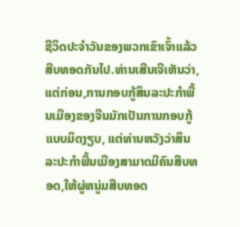ຊີວິດປະຈຳວັນຂອງພວກເຂົາເຈົ້າແລ້ວສືບທອດກັນໄປ.ທ່ານເສີນເຈີເຫັນວ່າ, ແຕ່ກ່ອນ,ການກອບກູ້ສິນລະປະກຳພື້ນເມືອງຂອງຈີນມັກເປັນການກອບກູ້ແບບມິດງຽບ, ແຕ່ທ່ານຫວັງວ່າສິນລະປະກຳພື້ນເມືອງສາມາດມີຄົນສືບທອດ,ໃຫ້ຜູ່ຫນູ່ມສືບທອດ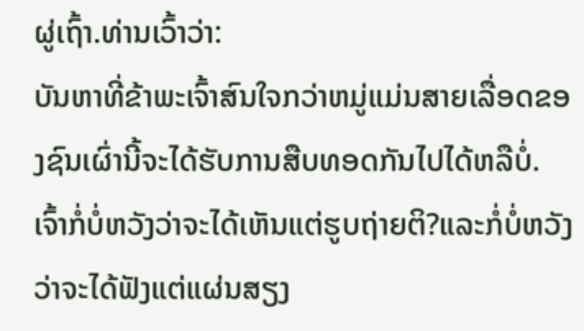ຜູ່ເຖົ້າ.ທ່ານເວົ້າວ່າ:
ບັນຫາທີ່ຂ້າພະເຈົ້າສົນໃຈກວ່າຫມູ່ແມ່ນສາຍເລື່ອດຂອງຊົນເຜົ່ານີ້ຈະໄດ້ຮັບການສືບທອດກັນໄປໄດ້ຫລືບໍ່. ເຈົ້າກໍ່ບໍ່ຫວັງວ່າຈະໄດ້ເຫັນແຕ່ຮູບຖ່າຍຕິ?ແລະກໍ່ບໍ່ຫວັງວ່າຈະໄດ້ຟັງແຕ່ແຜ່ນສຽງ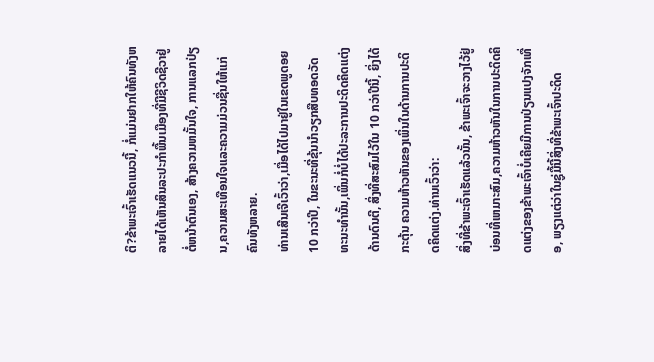ຕິ?ຂ້າພະເຈົ້າເຮັດແນວນີ້, ກໍ່ແມ່ນຢາກໃຫ້ຄົນທັງຫລາຍໄດ້ເຫັນສິນລະປະກຳພື້ນເມືອງທີ່ມີຊີວິດຊີວາຢູ່ຕໍ່ຫນ້າຕົນເອງ, ສ້າງຄວາມຫມັ້ນໃຈ, ການແລກປ່ຽນ,ຄວາມສະເທືອນໃຈແລະຄວາມມ່ວນຊື່ນໃຫ້ແກ່ຄົນທັງຫລາຍ.
ທ່ານເສີນເຈີເວົ້າວ່າ,ເມື່ອໄດ້ໄປມາຢູ່ໃນເຂດພູດອຍ 10 ກວ່າປີ, ໃນຂະນະທີ່ຂຸ້ນນຳວຽກສືບທອດວັດທະນະທຳນັ້ນ,ເພິ່ນກໍ່ບໍ່ໄດ້ປະລະການປະດິດຄິດແຕ່ງດ້ານດົນຕີ, ສິ່ງທີ່ສະສົມໄວ້ໃນ 10 ກວ່າປີນີ້, ຍິ່ງໄດ້ກະຕຸ້ນ ຄວາມຫ້າວຫັນຂອງເພິ່ນໃນດ້ານການປະດິດຄິດແຕ່ງ.ທ່ານເວົ້າວ່າ:
ສິ່ງທີ່ຂ້າພະເຈົ້າເຮັດແລ້ວນັ້ນ, ຂ້າພະເຈົ້າຈະວາງໄວ້ຢູ່ບ່ອນທີ່ເຫມາະສົມ,ຄວາມຫ້າວຫັນໃນການປະດິດຄິດແຕ່ງຂອງຂ້າພະເຈົ້າບໍ່ເຄີຍມີການປ່ຽນແປງຈັກເທື່ອ, ພຽງແຕ່ວ່າໃນຊູ່ມື້ນີ້ສິ່ງທີ່ຂ້າພະເຈົ້າປະດິດ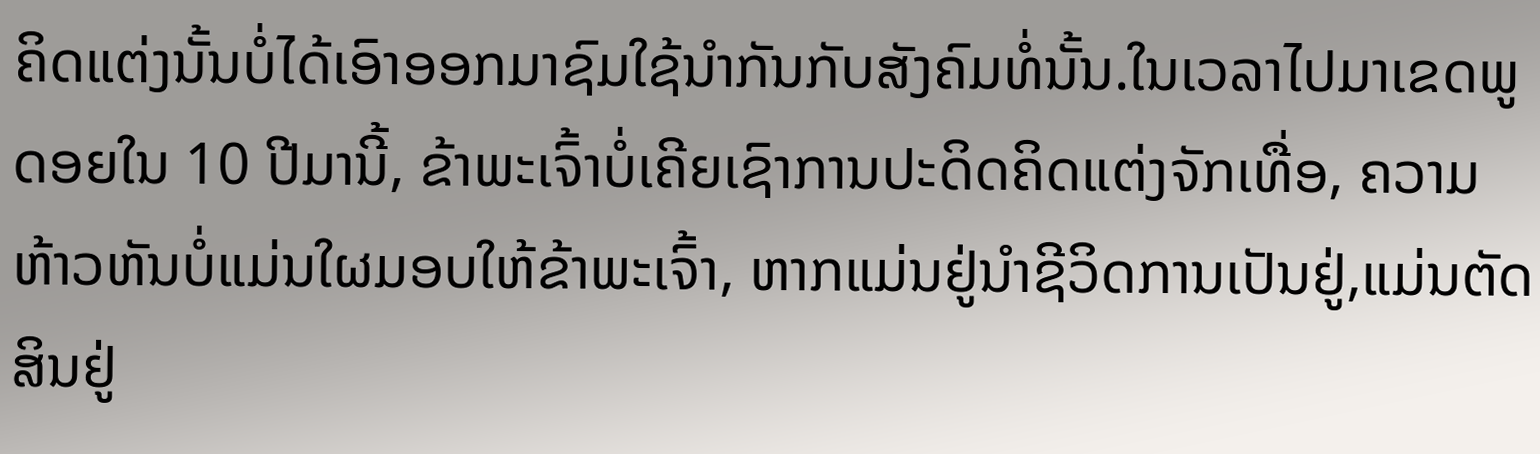ຄິດແຕ່ງນັ້ນບໍ່ໄດ້ເອົາອອກມາຊົມໃຊ້ນຳກັນກັບສັງຄົມທໍ່ນັ້ນ.ໃນເວລາໄປມາເຂດພູດອຍໃນ 10 ປີມານີ້, ຂ້າພະເຈົ້າບໍ່ເຄີຍເຊົາການປະດິດຄິດແຕ່ງຈັກເທື່ອ, ຄວາມຫ້າວຫັນບໍ່ແມ່ນໃຜມອບໃຫ້ຂ້າພະເຈົ້າ, ຫາກແມ່ນຢູ່ນຳຊີວິດການເປັນຢູ່,ແມ່ນຕັດສິນຢູ່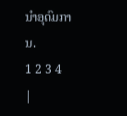ນຳອຸດົມການ.
1 2 3 4
|